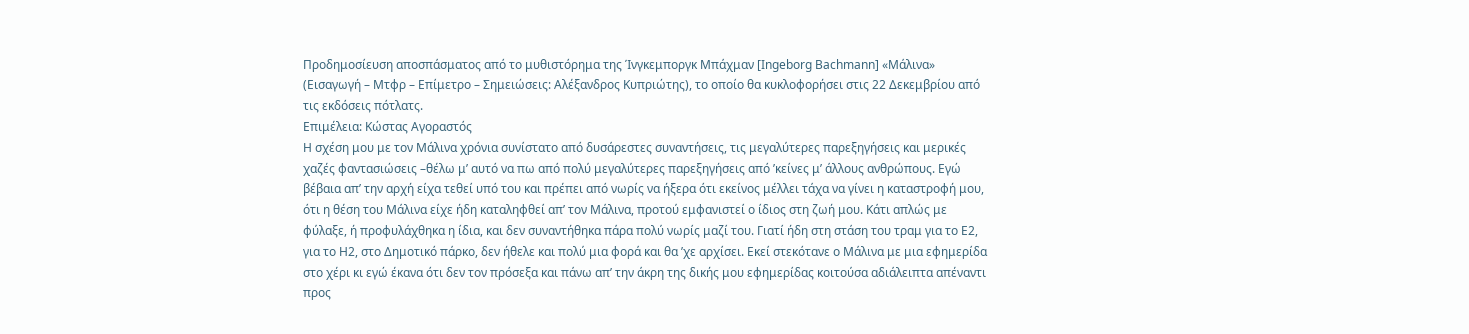Προδημοσίευση αποσπάσματος από το μυθιστόρημα της Ίνγκεμποργκ Μπάχμαν [Ingeborg Bachmann] «Μάλινα» (Εισαγωγή – Μτφρ – Επίμετρο – Σημειώσεις: Αλέξανδρος Κυπριώτης), το οποίο θα κυκλοφορήσει στις 22 Δεκεμβρίου από τις εκδόσεις πότλατς.
Επιμέλεια: Κώστας Αγοραστός
Η σχέση μου με τον Μάλινα χρόνια συνίστατο από δυσάρεστες συναντήσεις, τις μεγαλύτερες παρεξηγήσεις και μερικές χαζές φαντασιώσεις –θέλω μ’ αυτό να πω από πολύ μεγαλύτερες παρεξηγήσεις από ’κείνες μ’ άλλους ανθρώπους. Εγώ βέβαια απ’ την αρχή είχα τεθεί υπό του και πρέπει από νωρίς να ήξερα ότι εκείνος μέλλει τάχα να γίνει η καταστροφή μου, ότι η θέση του Μάλινα είχε ήδη καταληφθεί απ’ τον Μάλινα, προτού εμφανιστεί ο ίδιος στη ζωή μου. Κάτι απλώς με φύλαξε, ή προφυλάχθηκα η ίδια, και δεν συναντήθηκα πάρα πολύ νωρίς μαζί του. Γιατί ήδη στη στάση του τραμ για το E2, για το H2, στο Δημοτικό πάρκο, δεν ήθελε και πολύ μια φορά και θα ’χε αρχίσει. Εκεί στεκότανε ο Μάλινα με μια εφημερίδα στο χέρι κι εγώ έκανα ότι δεν τον πρόσεξα και πάνω απ’ την άκρη της δικής μου εφημερίδας κοιτούσα αδιάλειπτα απέναντι προς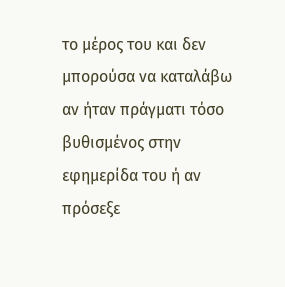το μέρος του και δεν μπορούσα να καταλάβω αν ήταν πράγματι τόσο βυθισμένος στην εφημερίδα του ή αν πρόσεξε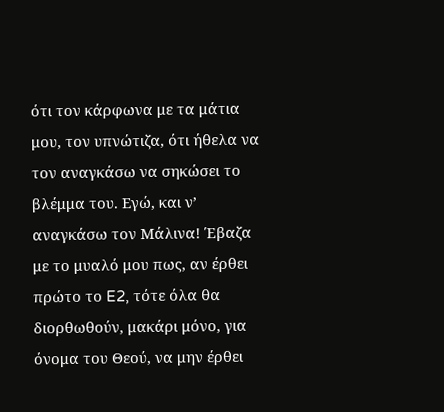ότι τον κάρφωνα με τα μάτια μου, τον υπνώτιζα, ότι ήθελα να τον αναγκάσω να σηκώσει το βλέμμα του. Εγώ, και ν’ αναγκάσω τον Μάλινα! Έβαζα με το μυαλό μου πως, αν έρθει πρώτο το E2, τότε όλα θα διορθωθούν, μακάρι μόνο, για όνομα του Θεού, να μην έρθει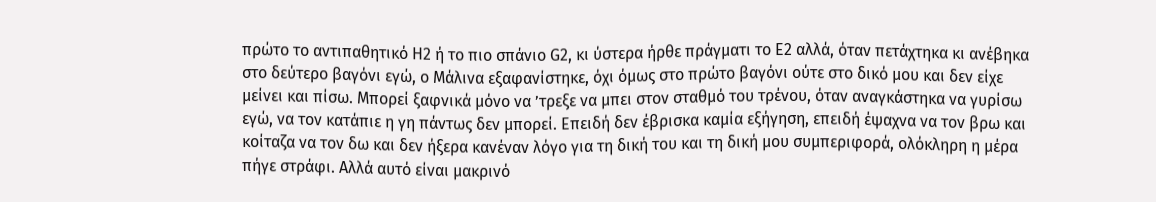πρώτο το αντιπαθητικό H2 ή το πιο σπάνιο G2, κι ύστερα ήρθε πράγματι το E2 αλλά, όταν πετάχτηκα κι ανέβηκα στο δεύτερο βαγόνι εγώ, ο Μάλινα εξαφανίστηκε, όχι όμως στο πρώτο βαγόνι ούτε στο δικό μου και δεν είχε μείνει και πίσω. Μπορεί ξαφνικά μόνο να ’τρεξε να μπει στον σταθμό του τρένου, όταν αναγκάστηκα να γυρίσω εγώ, να τον κατάπιε η γη πάντως δεν μπορεί. Επειδή δεν έβρισκα καμία εξήγηση, επειδή έψαχνα να τον βρω και κοίταζα να τον δω και δεν ήξερα κανέναν λόγο για τη δική του και τη δική μου συμπεριφορά, ολόκληρη η μέρα πήγε στράφι. Αλλά αυτό είναι μακρινό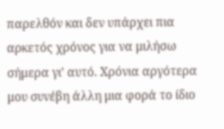παρελθόν και δεν υπάρχει πια αρκετός χρόνος για να μιλήσω σήμερα γι’ αυτό. Χρόνια αργότερα μου συνέβη άλλη μια φορά το ίδιο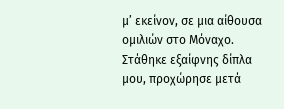μ’ εκείνον, σε μια αίθουσα ομιλιών στο Μόναχο. Στάθηκε εξαίφνης δίπλα μου, προχώρησε μετά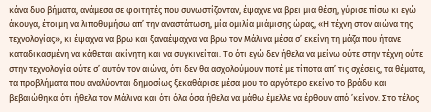κάνα δυο βήματα, ανάμεσα σε φοιτητές που συνωστίζονταν, έψαχνε να βρει μια θέση, γύρισε πίσω κι εγώ άκουγα, έτοιμη να λιποθυμήσω απ’ την αναστάτωση, μία ομιλία μιάμισης ώρας, «Η τέχνη στον αιώνα της τεχνολογίας», κι έψαχνα να βρω και ξαναέψαχνα να βρω τον Μάλινα μέσα σ’ εκείνη τη μάζα που ήτανε καταδικασμένη να κάθεται ακίνητη και να συγκινείται. Το ότι εγώ δεν ήθελα να μείνω ούτε στην τέχνη ούτε στην τεχνολογία ούτε σ’ αυτόν τον αιώνα, ότι δεν θα ασχολούμουν ποτέ με τίποτα απ’ τις σχέσεις, τα θέματα, τα προβλήματα που αναλύονται δημοσίως ξεκαθάρισε μέσα μου το αργότερο εκείνο το βράδυ και βεβαιώθηκα ότι ήθελα τον Μάλινα και ότι όλα όσα ήθελα να μάθω έμελλε να έρθουν από ’κείνον. Στο τέλος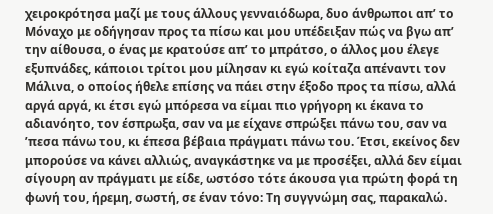χειροκρότησα μαζί με τους άλλους γενναιόδωρα, δυο άνθρωποι απ’ το Μόναχο με οδήγησαν προς τα πίσω και μου υπέδειξαν πώς να βγω απ’ την αίθουσα, ο ένας με κρατούσε απ’ το μπράτσο, ο άλλος μου έλεγε εξυπνάδες, κάποιοι τρίτοι μου μίλησαν κι εγώ κοίταζα απέναντι τον Μάλινα, ο οποίος ήθελε επίσης να πάει στην έξοδο προς τα πίσω, αλλά αργά αργά, κι έτσι εγώ μπόρεσα να είμαι πιο γρήγορη κι έκανα το αδιανόητο, τον έσπρωξα, σαν να με είχανε σπρώξει πάνω του, σαν να ’πεσα πάνω του, κι έπεσα βέβαια πράγματι πάνω του. Έτσι, εκείνος δεν μπορούσε να κάνει αλλιώς, αναγκάστηκε να με προσέξει, αλλά δεν είμαι σίγουρη αν πράγματι με είδε, ωστόσο τότε άκουσα για πρώτη φορά τη φωνή του, ήρεμη, σωστή, σε έναν τόνο: Τη συγγνώμη σας, παρακαλώ.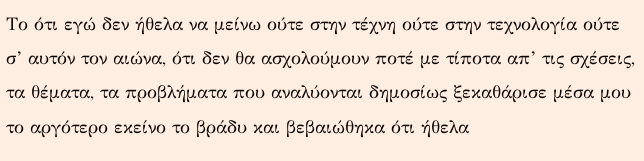Το ότι εγώ δεν ήθελα να μείνω ούτε στην τέχνη ούτε στην τεχνολογία ούτε σ’ αυτόν τον αιώνα, ότι δεν θα ασχολούμουν ποτέ με τίποτα απ’ τις σχέσεις, τα θέματα, τα προβλήματα που αναλύονται δημοσίως ξεκαθάρισε μέσα μου το αργότερο εκείνο το βράδυ και βεβαιώθηκα ότι ήθελα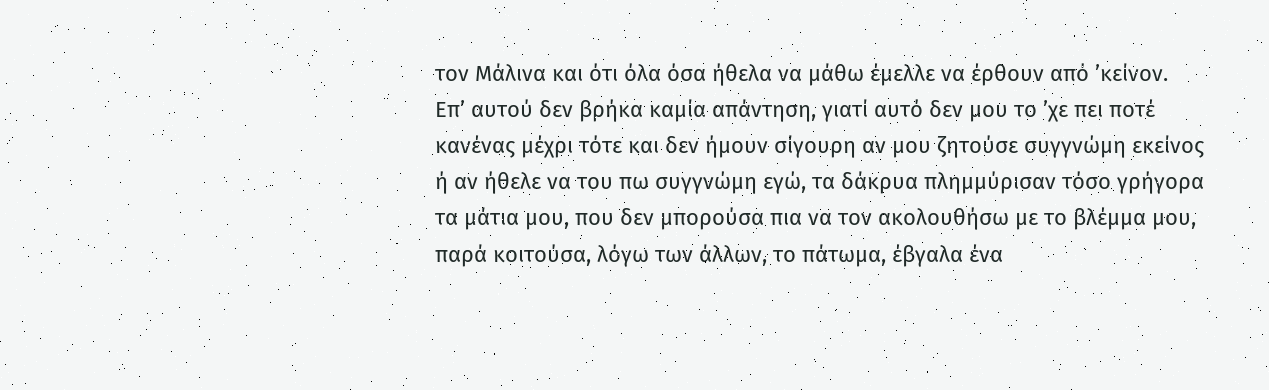τον Μάλινα και ότι όλα όσα ήθελα να μάθω έμελλε να έρθουν από ’κείνον.
Επ’ αυτού δεν βρήκα καμία απάντηση, γιατί αυτό δεν μου το ’χε πει ποτέ κανένας μέχρι τότε και δεν ήμουν σίγουρη αν μου ζητούσε συγγνώμη εκείνος ή αν ήθελε να του πω συγγνώμη εγώ, τα δάκρυα πλημμύρισαν τόσο γρήγορα τα μάτια μου, που δεν μπορούσα πια να τον ακολουθήσω με το βλέμμα μου, παρά κοιτούσα, λόγω των άλλων, το πάτωμα, έβγαλα ένα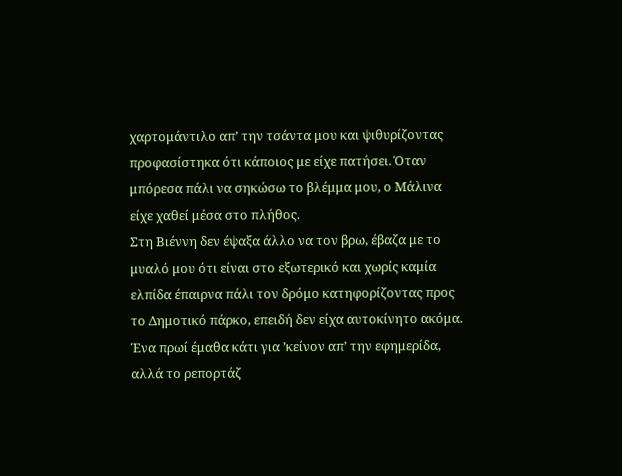χαρτομάντιλο απ’ την τσάντα μου και ψιθυρίζοντας προφασίστηκα ότι κάποιος με είχε πατήσει. Όταν μπόρεσα πάλι να σηκώσω το βλέμμα μου, ο Μάλινα είχε χαθεί μέσα στο πλήθος.
Στη Βιέννη δεν έψαξα άλλο να τον βρω, έβαζα με το μυαλό μου ότι είναι στο εξωτερικό και χωρίς καμία ελπίδα έπαιρνα πάλι τον δρόμο κατηφορίζοντας προς το Δημοτικό πάρκο, επειδή δεν είχα αυτοκίνητο ακόμα. Ένα πρωί έμαθα κάτι για ’κείνον απ’ την εφημερίδα, αλλά το ρεπορτάζ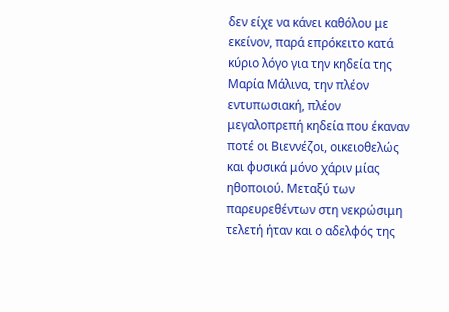δεν είχε να κάνει καθόλου με εκείνον, παρά επρόκειτο κατά κύριο λόγο για την κηδεία της Μαρία Μάλινα, την πλέον εντυπωσιακή, πλέον μεγαλοπρεπή κηδεία που έκαναν ποτέ οι Βιεννέζοι, οικειοθελώς και φυσικά μόνο χάριν μίας ηθοποιού. Μεταξύ των παρευρεθέντων στη νεκρώσιμη τελετή ήταν και ο αδελφός της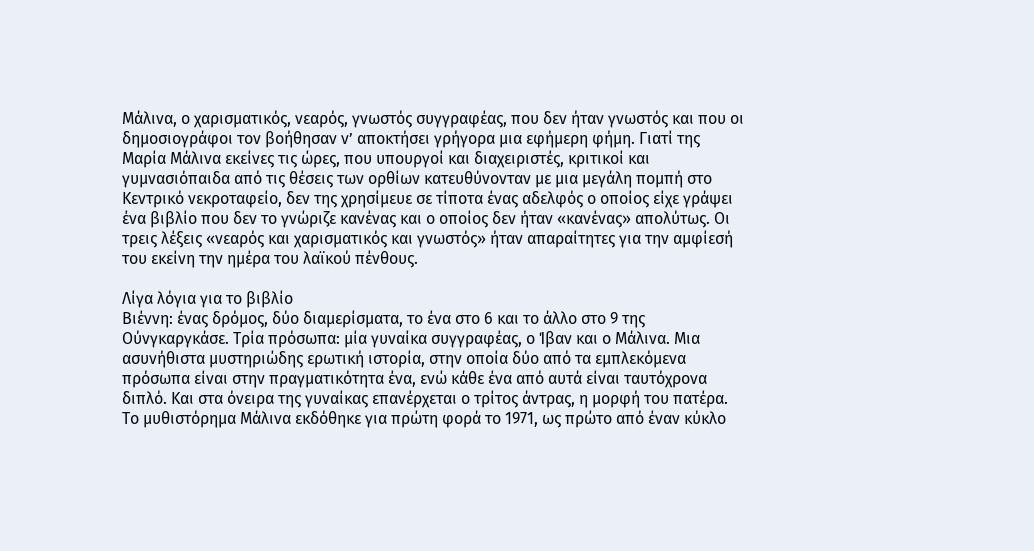Μάλινα, ο χαρισματικός, νεαρός, γνωστός συγγραφέας, που δεν ήταν γνωστός και που οι δημοσιογράφοι τον βοήθησαν ν’ αποκτήσει γρήγορα μια εφήμερη φήμη. Γιατί της Μαρία Μάλινα εκείνες τις ώρες, που υπουργοί και διαχειριστές, κριτικοί και γυμνασιόπαιδα από τις θέσεις των ορθίων κατευθύνονταν με μια μεγάλη πομπή στο Κεντρικό νεκροταφείο, δεν της χρησίμευε σε τίποτα ένας αδελφός ο οποίος είχε γράψει ένα βιβλίο που δεν το γνώριζε κανένας και ο οποίος δεν ήταν «κανένας» απολύτως. Οι τρεις λέξεις «νεαρός και χαρισματικός και γνωστός» ήταν απαραίτητες για την αμφίεσή του εκείνη την ημέρα του λαϊκού πένθους.

Λίγα λόγια για το βιβλίο
Βιέννη: ένας δρόμος, δύο διαμερίσματα, το ένα στο 6 και το άλλο στο 9 της Ούνγκαργκάσε. Τρία πρόσωπα: μία γυναίκα συγγραφέας, ο Ίβαν και ο Μάλινα. Μια ασυνήθιστα μυστηριώδης ερωτική ιστορία, στην οποία δύο από τα εμπλεκόμενα πρόσωπα είναι στην πραγματικότητα ένα, ενώ κάθε ένα από αυτά είναι ταυτόχρονα διπλό. Και στα όνειρα της γυναίκας επανέρχεται ο τρίτος άντρας, η μορφή του πατέρα.
Το μυθιστόρημα Μάλινα εκδόθηκε για πρώτη φορά το 1971, ως πρώτο από έναν κύκλο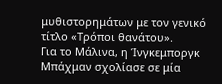μυθιστορημάτων με τον γενικό τίτλο «Τρόποι θανάτου».
Για το Μάλινα, η Ίνγκεμποργκ Μπάχμαν σχολίασε σε μία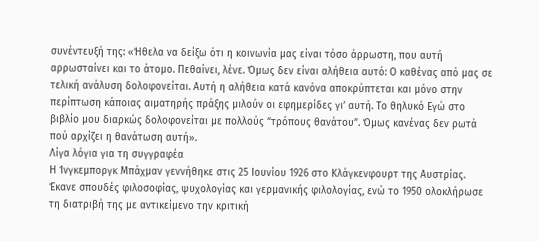συνέντευξή της: «Ήθελα να δείξω ότι η κοινωνία μας είναι τόσο άρρωστη, που αυτή αρρωσταίνει και το άτομο. Πεθαίνει, λένε. Όμως δεν είναι αλήθεια αυτό: Ο καθένας από μας σε τελική ανάλυση δολοφονείται. Αυτή η αλήθεια κατά κανόνα αποκρύπτεται και μόνο στην περίπτωση κάποιας αιματηρής πράξης μιλούν οι εφημερίδες γι’ αυτή. Το θηλυκό Εγώ στο βιβλίο μου διαρκώς δολοφονείται με πολλούς “τρόπους θανάτου”. Όμως κανένας δεν ρωτά πού αρχίζει η θανάτωση αυτή».
Λίγα λόγια για τη συγγραφέα
Η Ίνγκεμποργκ Μπάχμαν γεννήθηκε στις 25 Ιουνίου 1926 στο Κλάγκενφουρτ της Αυστρίας. Έκανε σπουδές φιλοσοφίας, ψυχολογίας και γερμανικής φιλολογίας, ενώ το 1950 ολοκλήρωσε τη διατριβή της με αντικείμενο την κριτική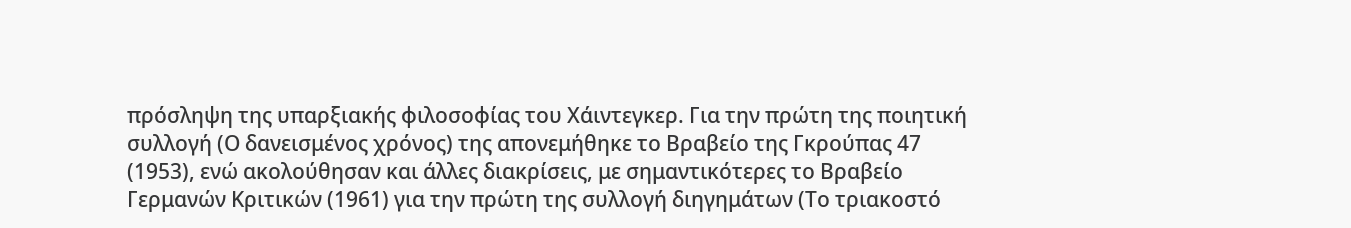πρόσληψη της υπαρξιακής φιλοσοφίας του Χάιντεγκερ. Για την πρώτη της ποιητική συλλογή (Ο δανεισμένος χρόνος) της απονεμήθηκε το Βραβείο της Γκρούπας 47 (1953), ενώ ακολούθησαν και άλλες διακρίσεις, με σημαντικότερες το Βραβείο Γερμανών Κριτικών (1961) για την πρώτη της συλλογή διηγημάτων (Το τριακοστό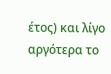έτος) και λίγο αργότερα το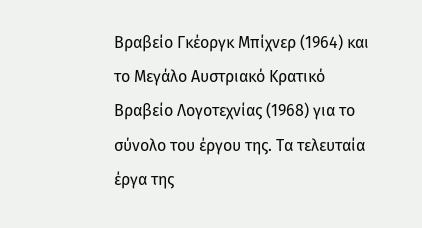Βραβείο Γκέοργκ Μπίχνερ (1964) και το Μεγάλο Αυστριακό Κρατικό Βραβείο Λογοτεχνίας (1968) για το σύνολο του έργου της. Τα τελευταία έργα της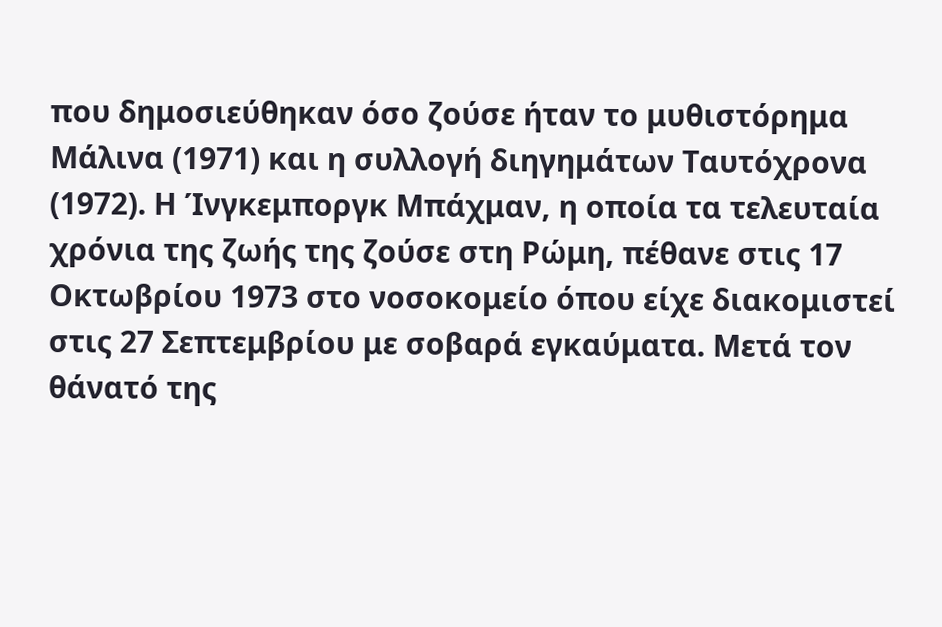που δημοσιεύθηκαν όσο ζούσε ήταν το μυθιστόρημα Μάλινα (1971) και η συλλογή διηγημάτων Ταυτόχρονα (1972). Η Ίνγκεμποργκ Μπάχμαν, η οποία τα τελευταία χρόνια της ζωής της ζούσε στη Ρώμη, πέθανε στις 17 Οκτωβρίου 1973 στο νοσοκομείο όπου είχε διακομιστεί στις 27 Σεπτεμβρίου με σοβαρά εγκαύματα. Μετά τον θάνατό της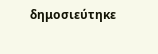δημοσιεύτηκε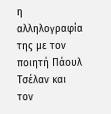η αλληλογραφία της με τον ποιητή Πάουλ Τσέλαν και τον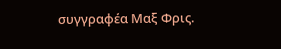συγγραφέα Μαξ Φρις.